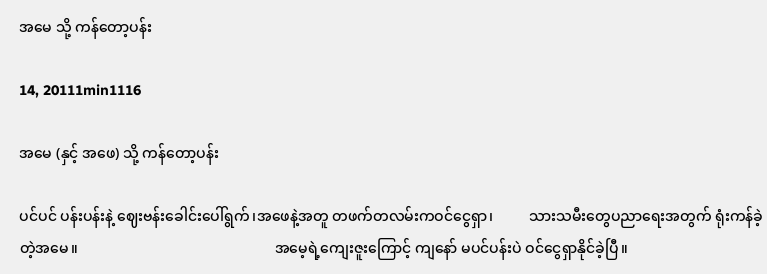အမေ သို့ ကန်တော့ပန်း

14, 20111min1116

အမေ (နှင့် အဖေ) သို့ ကန်တော့ပန်း

ပင်ပင် ပန်းပန်းနဲ့ ဈေးဗန်းခေါင်းပေါ်ရွက်၊အဖေနဲ့အတူ တဖက်တလမ်းကဝင်ငွေရှာ၊          သားသမီးတွေပညာရေးအတွက် ရုံးကန်ခဲ့တဲ့အမေ။                                                      အမေ့ရဲ့ကျေးဇူးကြောင့် ကျနော် မပင်ပန်းပဲ ဝင်ငွေရှာနိုင်ခဲ့ပြီ။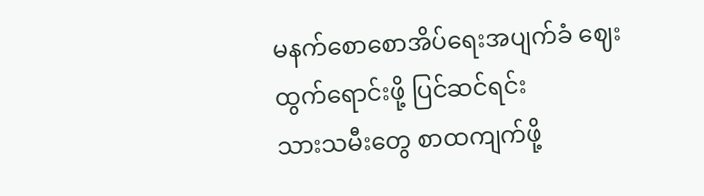မနက်စောစောအိပ်ရေးအပျက်ခံ ဈေးထွက်ရောင်းဖို့ ပြင်ဆင်ရင်း                        သားသမီးတွေ စာထကျက်ဖို့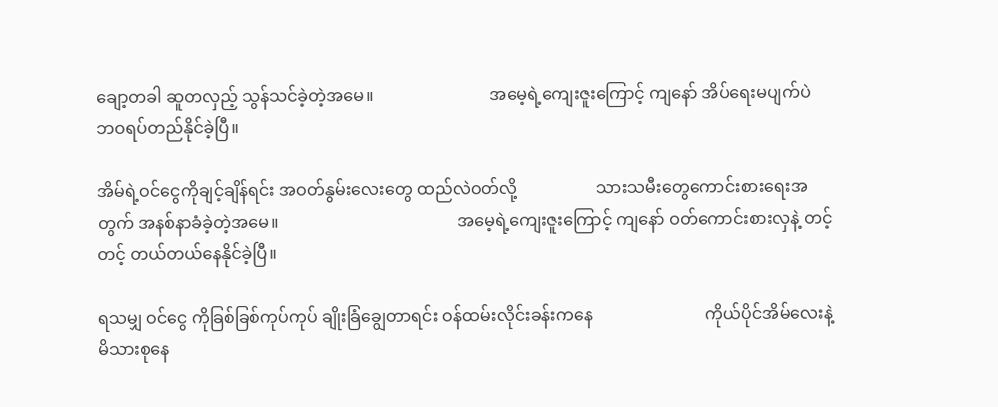ချော့တခါ ဆူတလှည့် သွန်သင်ခဲ့တဲ့အမေ။                            အမေ့ရဲ့ကျေးဇူးကြောင့် ကျနော် အိပ်ရေးမပျက်ပဲ ဘဝရပ်တည်နိုင်ခဲ့ပြီ။

အိမ်ရဲ့ဝင်ငွေကိုချင့်ချိန်ရင်း အဝတ်နွမ်းလေးတွေ ထည်လဲဝတ်လို့                   သားသမီးတွေကောင်းစားရေးအတွက် အနစ်နာခံခဲ့တဲ့အမေ။                                           အမေ့ရဲ့ကျေးဇူးကြောင့် ကျနော် ဝတ်ကောင်းစားလှနဲ့ တင့်တင့် တယ်တယ်နေနိုင်ခဲ့ပြီ။

ရသမျှ ဝင်ငွေ ကိုခြစ်ခြစ်ကုပ်ကုပ် ချိုးခြံချွေတာရင်း ဝန်ထမ်းလိုင်းခန်းကနေ                           ကိုယ်ပိုင်အိမ်လေးနဲ့မိသားစုနေ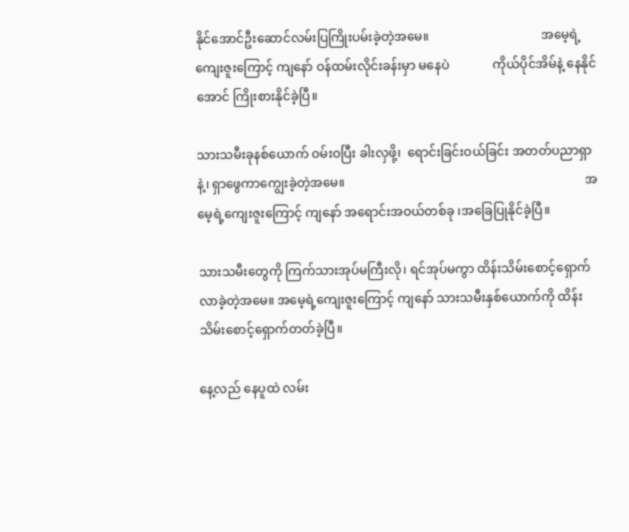နိုင်အောင်ဦးဆောင်လမ်းပြကြိုးပမ်းခဲ့တဲ့အမေ။                                    အမေ့ရဲ့ ကျေးဇူးကြောင့် ကျနော် ဝန်ထမ်းလိုင်းခန်းမှာ မနေပဲ              ကိုယ်ပိုင်အိမ်နဲ့ နေနိုင်အောင် ကြိုးစားနိုင်ခဲ့ပြီ။

သားသမီးခုနစ်ယောက် ဝမ်းဝပြီး ခါးလှဖို့၊  ရောင်းခြင်းဝယ်ခြင်း အတတ်ပညာရှာနဲ့၊ ရှာဖွေကာကျွေးခဲ့တဲ့အမေ။                                                                             အမေ့ရဲ့ကျေးဇူးကြောင့် ကျနော် အရောင်းအဝယ်တစ်ခု ၊အခြေပြုနိုင်ခဲ့ပြီ။

သားသမီးတွေကို ကြက်သားအုပ်မကြီးလို၊ ရင်အုပ်မကွာ ထိန်းသိမ်းစောင့်ရှောက်လာခဲ့တဲ့အမေ။ အမေ့ရဲ့ကျေးဇူးကြောင့် ကျနော် သားသမီးနှစ်ယောက်ကို ထိန်းသိမ်းစောင့်ရှောက်တတ်ခဲ့ပြီ။

နေ့လည် နေပူထဲ လမ်း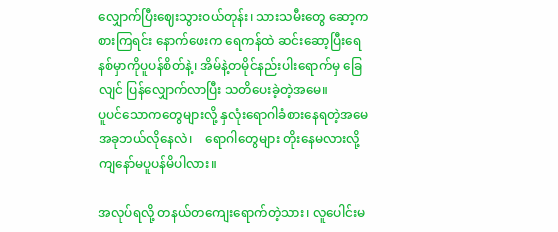လျှောက်ပြီးဈေးသွားဝယ်တုန်း၊ သားသမီးတွေ ဆော့ကစားကြရင်း နောက်ဖေးက ရေကန်ထဲ ဆင်းဆော့ပြီးရေနစ်မှာကိုပူပန်စိတ်နဲ့၊ အိမ်နဲ့တမိုင်နည်းပါးရောက်မှ ခြေလျင် ပြန်လျှောက်လာပြီး သတိပေးခဲ့တဲ့အမေ။                ပူပင်သောကတွေများလို့ နှလုံးရောဂါခံစားနေရတဲ့အမေ အခုဘယ်လိုနေလဲ၊    ရောဂါတွေများ တိုးနေမလားလို့ ကျနော်မပူပန်မိပါလား။

အလုပ်ရလို့ တနယ်တကျေးရောက်တဲ့သား၊ လူပေါင်းမ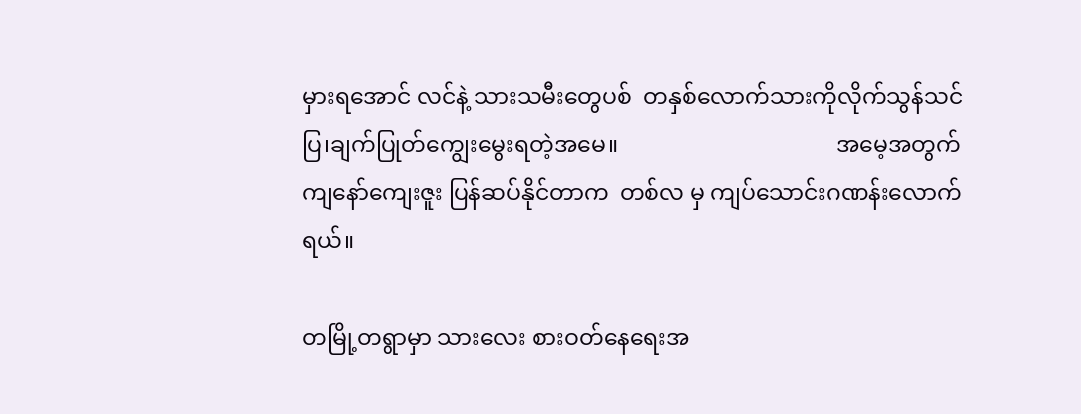မှားရအောင် လင်နဲ့ သားသမီးတွေပစ်  တနှစ်လောက်သားကိုလိုက်သွန်သင်ပြ၊ချက်ပြုတ်ကျွေးမွေးရတဲ့အမေ။                                      အမေ့အတွက် ကျနော်ကျေးဇူး ပြန်ဆပ်နိုင်တာက  တစ်လ မှ ကျပ်သောင်းဂဏန်းလောက်ရယ်။

တမြို့တရွာမှာ သားလေး စားဝတ်နေရေးအ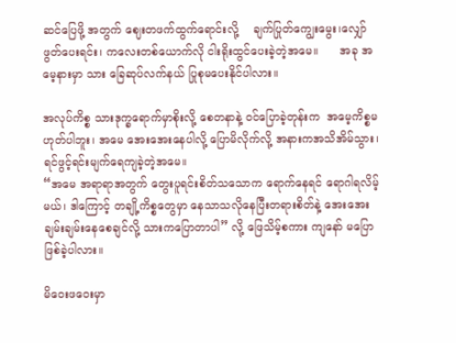ဆင်ပြေဖို့ အတွက် ဈေးတဖက်ထွက်ရောင်းလို့    ချက်ပြုတ်ကျွေးမွေး၊လျှော်ဖွတ်ပေးရင်း၊ ကလေးတစ်ယောက်လို ငါးရိုးထွင်ပေးခဲ့တဲ့အမေ။      အခု အမေ့နားမှာ သား ခြေဆုပ်လက်နယ် ပြုစုမပေးနိုင်ပါလား။

အလုပ်ကိစ္စ သားဒုက္ခရောက်မှာစိုးလို့ စေတနာနဲ့ ဝင်ပြောခဲ့တုန်းက  အမေ့ကိစ္စမဟုတ်ပါဘူး၊ အမေ အေးအေးနေပါလို့ ပြောမိလိုက်လို့ အနားကအသိအိမ်သွား၊ ရင်ဖွင့်ရင်းမျက်ရေကျခဲ့တဲ့အမေ။                                                                                        “အမေ အရာရာအတွက် တွေးပူရင်းစိတ်သသောက ရောက်နေရင် ရောဂါရလိမ့်မယ်၊ ဒါကြောင့် တချို့ကိစ္စတွေမှာ နေသာသလိုနေပြီးတရားစိတ်နဲ့ အေးအေးချမ်းချမ်းနေစေချင်လို့ သားကပြောတာပါ” လို့ ဖြေသိမ့်စကား ကျနော် မပြောဖြစ်ခဲ့ပါလား။

မိဝေးဖဝေးမှာ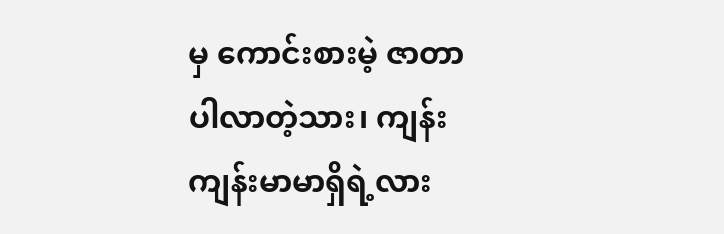မှ ကောင်းစားမဲ့ ဇာတာပါလာတဲ့သား၊ ကျန်းကျန်းမာမာရှိရဲ့လား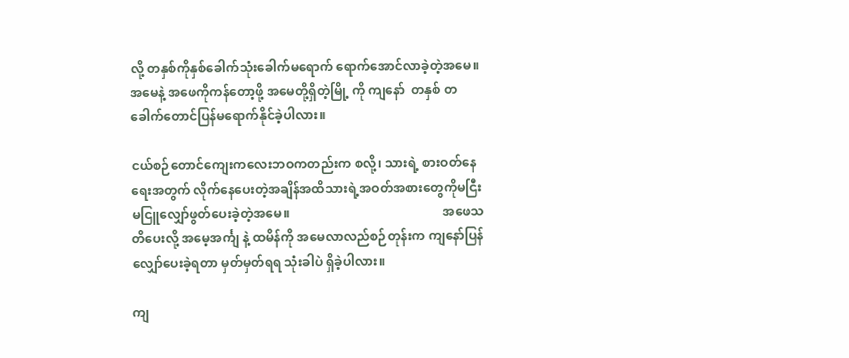လို့ တနှစ်ကိုနှစ်ခေါက်သုံးခေါက်မရောက် ရောက်အောင်လာခဲ့တဲ့အမေ။                                                                                                      အမေနဲ့ အဖေကိုကန်တော့ဖို့ အမေတို့ရှိတဲ့မြို့ ကို ကျနော်  တနှစ် တခေါက်တောင်ပြန်မရောက်နိုင်ခဲ့ပါလား။

ငယ်စဉ်တောင်ကျေးကလေးဘဝကတည်းက စလို့၊ သားရဲ့ စားဝတ်နေရေးအတွက် လိုက်နေပေးတဲ့အချိန်အထိသားရဲ့အဝတ်အစားတွေကိုမငြီးမငြူလျှော်ဖွတ်ပေးခဲ့တဲ့အမေ။                                                 အဖေသတိပေးလို့ အမေ့အင်္ကျ နဲ့ ထမိန်ကို အမေလာလည်စဉ်တုန်းက ကျနော်ပြန်လျှော်ပေးခဲ့ရတာ မှတ်မှတ်ရရ သုံးခါပဲ ရှိခဲ့ပါလား။

ကျ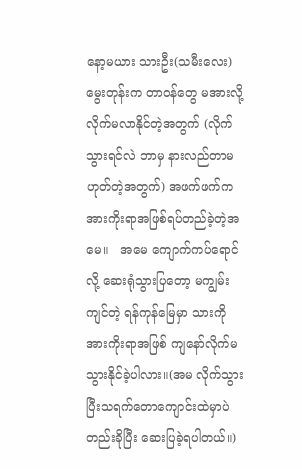နော့မယား သားဦး(သမီးလေး)မွေးတုန်းက တာဝန်တွေ မအားလို့ လိုက်မလာနိုင်တဲ့အတွက် (လိုက်သွားရင်လဲ ဘာမှ နားလည်တာမဟုတ်တဲ့အတွက်) အဖက်ဖက်က အားကိုးရာအဖြစ်ရပ်တည်ခဲ့တဲ့အမေ။   အမေ ကျောက်ကပ်ရောင်လို့ ဆေးရုံသွားပြတော့ မကျွမ်းကျင်တဲ့ ရန်ကုန်မြေမှာ သားကို အားကိုးရာအဖြစ် ကျနော်လိုက်မသွားနိုင်ခဲ့ပါလား။(အမ လိုက်သွားပြီးသရက်တောကျောင်းထဲမှာပဲတည်းခိုပြီး ဆေးပြခဲ့ရပါတယ်။)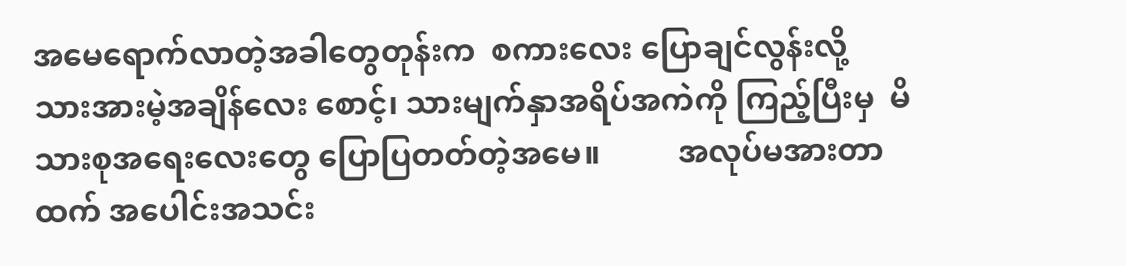အမေရောက်လာတဲ့အခါတွေတုန်းက  စကားလေး ပြောချင်လွန်းလို့ သားအားမဲ့အချိန်လေး စောင့်၊ သားမျက်နှာအရိပ်အကဲကို ကြည့်ပြီးမှ  မိသားစုအရေးလေးတွေ ပြောပြတတ်တဲ့အမေ။          အလုပ်မအားတာထက် အပေါင်းအသင်း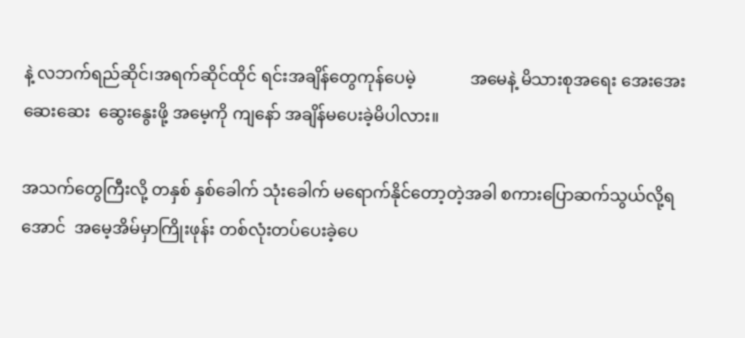နဲ့ လဘက်ရည်ဆိုင်၊အရက်ဆိုင်ထိုင် ရင်းအချိန်တွေကုန်ပေမဲ့             အမေနဲ့ မိသားစုအရေး အေးအေးဆေးဆေး  ဆွေးနွေးဖို့ အမေ့ကို ကျနော် အချိန်မပေးခဲ့မိပါလား။

အသက်တွေကြီးလို့ တနှစ် နှစ်ခေါက် သုံးခေါက် မရောက်နိုင်တော့တဲ့အခါ စကားပြောဆက်သွယ်လို့ရအောင်  အမေ့အိမ်မှာကြိုးဖုန်း တစ်လုံးတပ်ပေးခဲ့ပေ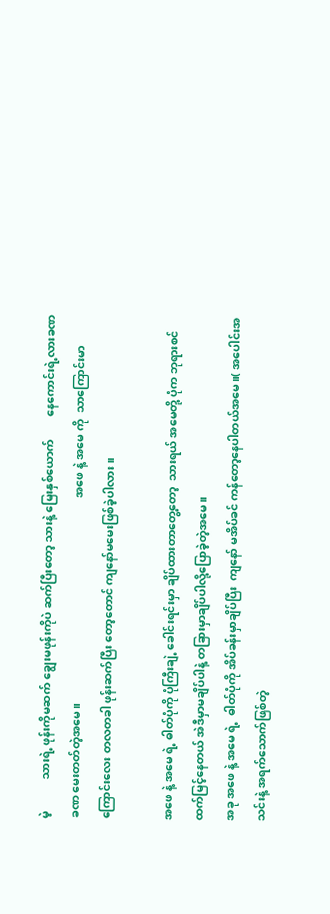မဲ့           သားရဲ့ ဖုန်းကိုမဆက် ချွေးမဖုန်းကိုပဲ ဆက်ပြီးတော့ သားနဲ့ မြေးနှစ်ယောက်        နေကောင်းရဲ့လားခဏခဏ မေးတတ်တဲ့အမေ။                                                                        အဖေ နဲ့ အမေ ကို  သာကြောင်းမာကြောင်းလေး တလတခါ ဖုန်းဆက်ပြီး တော့တောင် ကျနော်မမေးဖြစ်ခဲ့ပါလား။

အဖေ နဲ့ အမေ ရဲ့ ဓါတ်ပုံကို ပုံကြီးချဲ့ ခေါင်းရင်းမှာ ချိပ်ထားတာတွေ့တော့  သားရယ် အမေတို့ ပုံက ဘုရားစင်ထက်မြင့်နေတယ် အဲဒီမှာမချိပ်ပါနဲ့ တခြားမှာချိပ်ပါလို့ပြောခဲ့တဲ့အမေ။                                                                                      အခု အဖေ နဲ့ အမေ ရဲ့  ဓါတ်ပုံကို အိပ်ခန်းမှာချိပ်ပြီး  ကျနော် မအိပ်ခင် ကန်တော့နေပါတယ်အမေ။( အပေါင်းအသင်းနဲ့ အရက်သောက်ဖြစ်တဲ့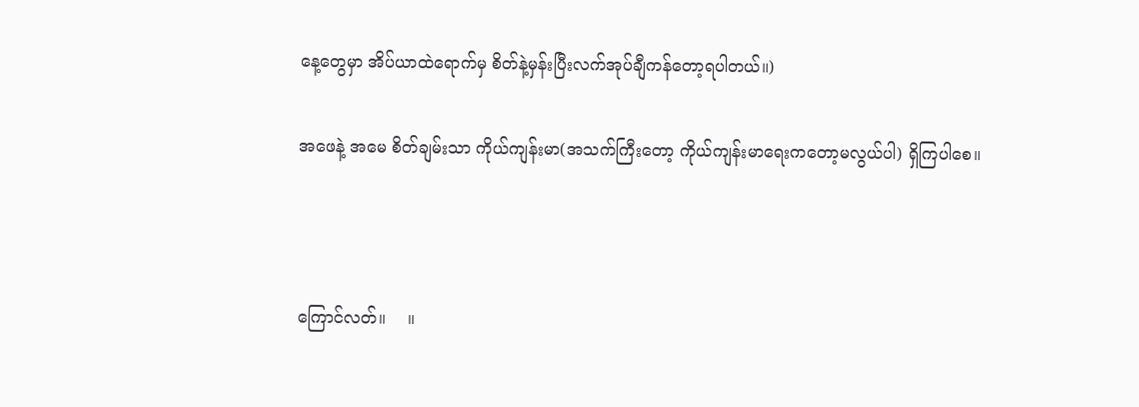နေ့တွေမှာ အိပ်ယာထဲရောက်မှ စိတ်နဲ့မှန်းပြီးလက်အုပ်ချီကန်တော့ရပါတယ်။)

အဖေနဲ့ အမေ စိတ်ချမ်းသာ ကိုယ်ကျန်းမာ(အသက်ကြီးတော့ ကိုယ်ကျန်းမာရေးကတော့မလွယ်ပါ) ရှိကြပါစေ။



ကြောင်လတ်။    ။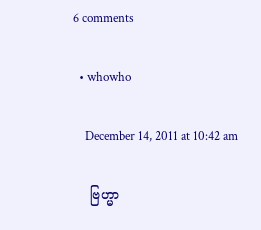6 comments

  • whowho

    December 14, 2011 at 10:42 am

    ဗြဟ္မာ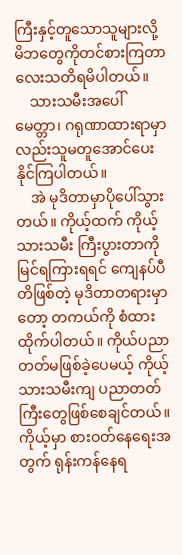ကြီးနှင့်တူသောသူများလို့ မိဘတွေကိုတင်စားကြတာလေးသတိရမိပါတယ်။
    သားသမီးအပေါ် မေတ္တာ၊ ဂရုဏာထားရာမှာလည်းသူမတူအောင်ပေးနိုင်ကြပါတယ်။
    အဲ မုဒိတာမှာပိုပေါ်သွားတယ်။ ကိုယ့်ထက် ကိုယ့်သားသမီး ကြီးပွားတာကိုမြင်ရကြားရရင် ကျေနပ်ပီတိဖြစ်တဲ့ မုဒိတာတရားမှာတော့ တကယ်ကို စံထားထိုက်ပါတယ်။ ကိုယ်ပညာတတ်မဖြစ်ခဲ့ပေမယ့် ကိုယ့်သားသမီးကျ ပညာတတ်ကြီးတွေဖြစ်စေချင်တယ်။ ကိုယ့်မှာ စားဝတ်နေရေးအတွက် ရုန်းကန်နေရ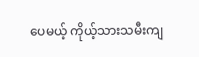ပေမယ့် ကိုယ့်သားသမီးကျ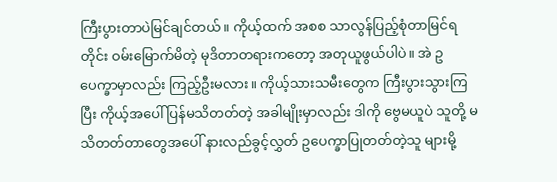ကြီးပွားတာပဲမြင်ချင်တယ်။ ကိုယ့်ထက် အစစ သာလွန်ပြည့်စုံတာမြင်ရတိုင်း ဝမ်းမြောက်မိတဲ့ မုဒိတာတရားကတော့ အတုယူဖွယ်ပါပဲ။ အဲ ဥပေက္ခာမှာလည်း ကြည့်ဦးမလား။ ကိုယ့်သားသမီးတွေက ကြီးပွားသွားကြပြီး ကိုယ့်အပေါ် ပြန်မသိတတ်တဲ့ အခါမျိုးမှာလည်း ဒါကို ဗွေမယူပဲ သူတို့ မသိတတ်တာတွေအပေါ် နားလည်ခွင့်လွှတ် ဥပေက္ခာပြုတတ်တဲ့သူ များမို့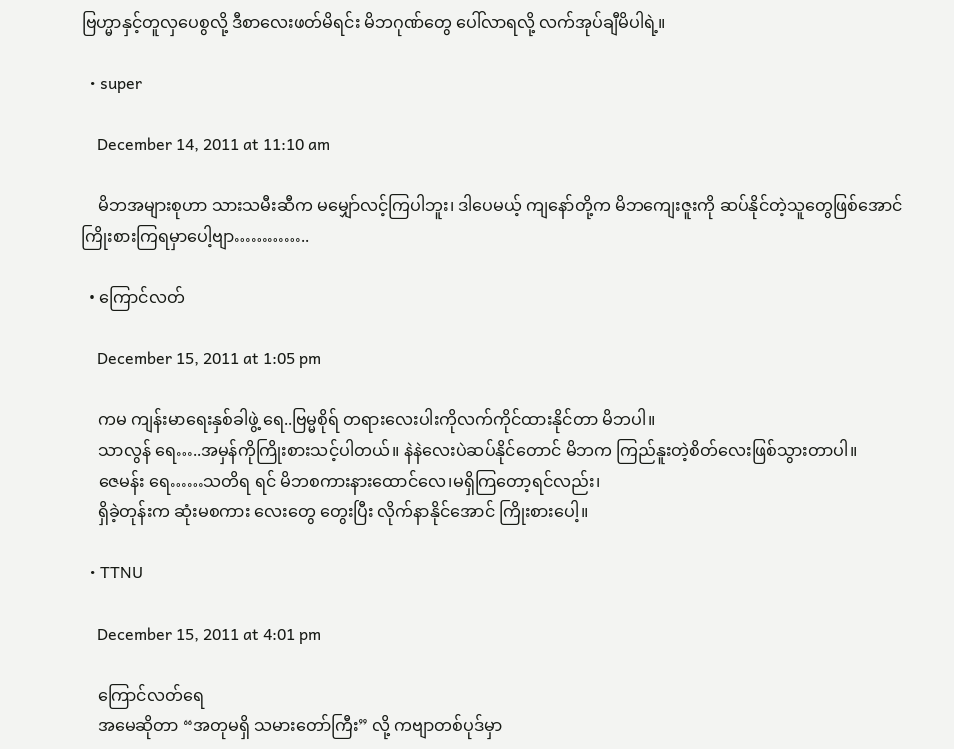ဗြဟ္မာနှင့်တူလှပေစွလို့ ဒီစာလေးဖတ်မိရင်း မိဘဂုဏ်တွေ ပေါ်လာရလို့ လက်အုပ်ချီမိပါရဲ့။

  • super

    December 14, 2011 at 11:10 am

    မိဘအများစုဟာ သားသမီးဆီက မမျှော်လင့်ကြပါဘူး၊ ဒါပေမယ့် ကျနော်တို့က မိဘကျေးဇူးကို ဆပ်နိုင်တဲ့သူတွေဖြစ်အောင် ကြိုးစားကြရမှာပေါ့ဗျာ…………..

  • ကြောင်လတ်

    December 15, 2011 at 1:05 pm

    ကမ ကျန်းမာရေးနှစ်ခါဖွဲ့ ရေ..ဗြမ္မစိုရ် တရားလေးပါးကိုလက်ကိုင်ထားနိုင်တာ မိဘပါ။
    သာလွန် ရေ…..အမှန်ကိုကြိုးစားသင့်ပါတယ်။ နဲနဲလေးပဲဆပ်နိုင်တောင် မိဘက ကြည်နူးတဲ့စိတ်လေးဖြစ်သွားတာပါ။
    ဇေမန်း ရေ……သတိရ ရင် မိဘစကားနားထောင်လေ၊မရှိကြတော့ရင်လည်း၊
    ရှိခဲ့တုန်းက ဆုံးမစကား လေးတွေ တွေးပြီး လိုက်နာနိုင်အောင် ကြိုးစားပေါ့။

  • TTNU

    December 15, 2011 at 4:01 pm

    ကြောင်လတ်ရေ
    အမေဆိုတာ “အတုမရှိ သမားတော်ကြီး” လို့ ကဗျာတစ်ပုဒ်မှာ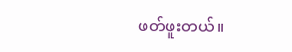ဖတ်ဖူးတယ်။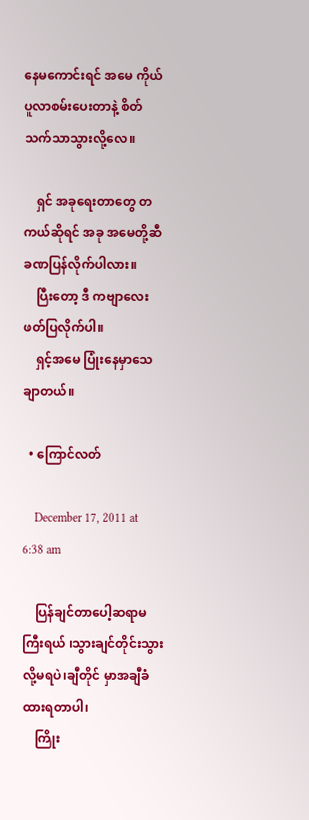နေမကောင်းရင် အမေ ကိုယ်ပူလာစမ်းပေးတာနဲ့ စိတ်သက်သာသွားလို့လေ။

    ရှင် အခုရေးတာတွေ တကယ်ဆိုရင် အခု အမေတို့ဆီခဏပြန်လိုက်ပါလား။
    ပြီးတော့ ဒီ ကဗျာလေးဖတ်ပြလိုက်ပါ။
    ရှင့်အမေ ပြုံးနေမှာသေချာတယ်။

  • ကြောင်လတ်

    December 17, 2011 at 6:38 am

    ပြန်ချင်တာပေါ့ဆရာမကြီးရယ် ၊သွားချင်တိုင်းသွားလို့မရပဲ၊ချီတိုင် မှာအချီခံထားရတာပါ၊
    ကြိုး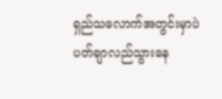ရှည်သလောက်အတွင်းမှာပဲ ပတ်ချာလည်သွားနေ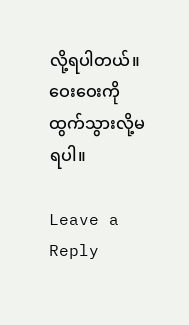လို့ရပါတယ်။ ဝေးဝေးကိုထွက်သွားလို့မရပါ။

Leave a Reply